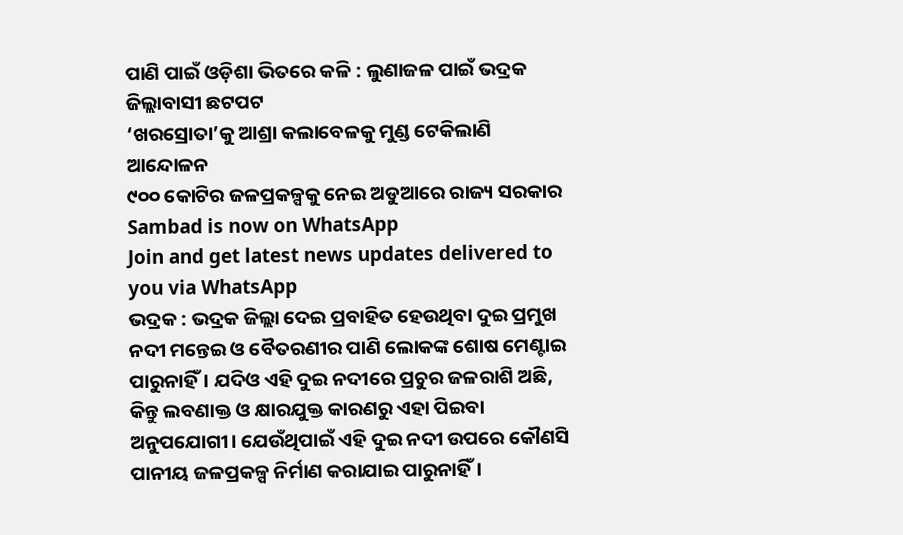ପାଣି ପାଇଁ ଓଡ଼ିଶା ଭିତରେ କଳି : ଲୁଣାଜଳ ପାଇଁ ଭଦ୍ରକ ଜିଲ୍ଲାବାସୀ ଛଟପଟ
‘ଖରସ୍ରୋତା’କୁ ଆଶ୍ରା କଲାବେଳକୁ ମୁଣ୍ଡ ଟେକିଲାଣି ଆନ୍ଦୋଳନ
୯୦୦ କୋଟିର ଜଳପ୍ରକଳ୍ପକୁ ନେଇ ଅଡୁଆରେ ରାଜ୍ୟ ସରକାର
Sambad is now on WhatsApp
Join and get latest news updates delivered to you via WhatsApp
ଭଦ୍ରକ : ଭଦ୍ରକ ଜିଲ୍ଲା ଦେଇ ପ୍ରବାହିତ ହେଉଥିବା ଦୁଇ ପ୍ରମୁଖ ନଦୀ ମନ୍ତେଇ ଓ ବୈତରଣୀର ପାଣି ଲୋକଙ୍କ ଶୋଷ ମେଣ୍ଟାଇ ପାରୁନାହିଁ। ଯଦିଓ ଏହି ଦୁଇ ନଦୀରେ ପ୍ରଚୁର ଜଳରାଶି ଅଛି, କିନ୍ତୁ ଲବଣାକ୍ତ ଓ କ୍ଷାରଯୁକ୍ତ କାରଣରୁ ଏହା ପିଇବା ଅନୁପଯୋଗୀ। ଯେଉଁଥିପାଇଁ ଏହି ଦୁଇ ନଦୀ ଉପରେ କୌଣସି ପାନୀୟ ଜଳପ୍ରକଳ୍ପ ନିର୍ମାଣ କରାଯାଇ ପାରୁନାହିଁ।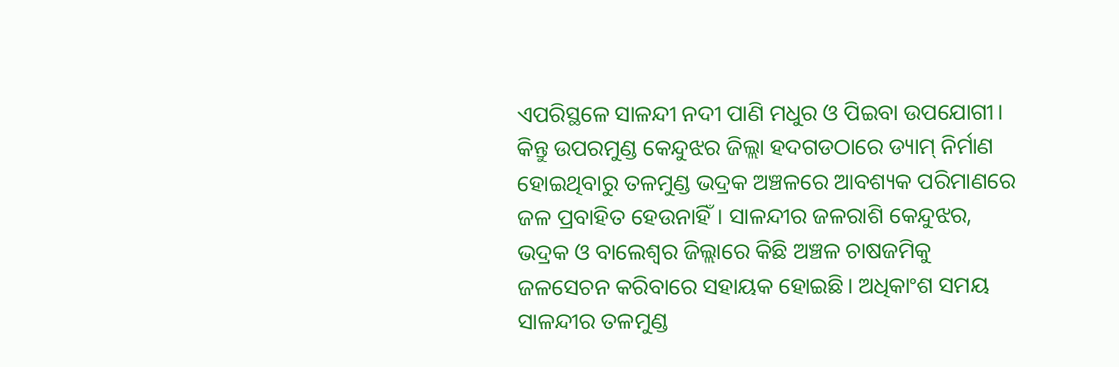ଏପରିସ୍ଥଳେ ସାଳନ୍ଦୀ ନଦୀ ପାଣି ମଧୁର ଓ ପିଇବା ଉପଯୋଗୀ। କିନ୍ତୁ ଉପରମୁଣ୍ଡ କେନ୍ଦୁଝର ଜିଲ୍ଲା ହଦଗଡଠାରେ ଡ୍ୟାମ୍ ନିର୍ମାଣ ହୋଇଥିବାରୁ ତଳମୁଣ୍ଡ ଭଦ୍ରକ ଅଞ୍ଚଳରେ ଆବଶ୍ୟକ ପରିମାଣରେ ଜଳ ପ୍ରବାହିତ ହେଉନାହିଁ। ସାଳନ୍ଦୀର ଜଳରାଶି କେନ୍ଦୁଝର, ଭଦ୍ରକ ଓ ବାଲେଶ୍ବର ଜିଲ୍ଲାରେ କିଛି ଅଞ୍ଚଳ ଚାଷଜମିକୁ ଜଳସେଚନ କରିବାରେ ସହାୟକ ହୋଇଛି। ଅଧିକାଂଶ ସମୟ ସାଳନ୍ଦୀର ତଳମୁଣ୍ଡ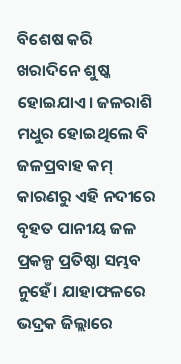ବିଶେଷ କରି ଖରାଦିନେ ଶୁଷ୍କ ହୋଇଯାଏ। ଜଳରାଶି ମଧୁର ହୋଇଥିଲେ ବି ଜଳପ୍ରବାହ କମ୍ କାରଣରୁ ଏହି ନଦୀରେ ବୃହତ ପାନୀୟ ଜଳ ପ୍ରକଳ୍ପ ପ୍ରତିଷ୍ଠା ସମ୍ଭବ ନୁହେଁ। ଯାହାଫଳରେ ଭଦ୍ରକ ଜିଲ୍ଲାରେ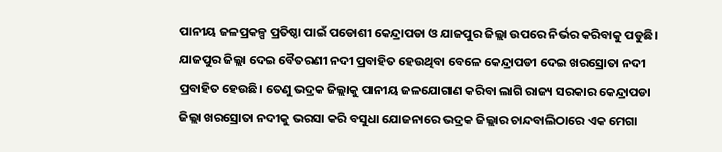ପାନୀୟ ଜଳପ୍ରକଳ୍ପ ପ୍ରତିଷ୍ଠା ପାଇଁ ପଡୋଶୀ କେନ୍ଦ୍ରାପଡା ଓ ଯାଜପୁର ଜିଲ୍ଲା ଉପରେ ନିର୍ଭର କରିବାକୁ ପଡୁଛି। ଯାଜପୁର ଜିଲ୍ଲା ଦେଇ ବୈତରଣୀ ନଦୀ ପ୍ରବାହିତ ହେଉଥିବା ବେଳେ କେନ୍ଦ୍ରାପଡୀ ଦେଇ ଖରସ୍ରୋତା ନଦୀ ପ୍ରବାହିତ ହେଉଛି। ତେଣୁ ଭଦ୍ରକ ଜିଲ୍ଲାକୁ ପାନୀୟ ଜଳଯୋଗାଣ କରିବା ଲାଗି ରାଜ୍ୟ ସରକାର କେନ୍ଦ୍ରାପଡା ଜିଲ୍ଲା ଖରସ୍ରୋତା ନଦୀକୁ ଭରସା କରି ବସୁଧା ଯୋଜନାରେ ଭଦ୍ରକ ଜିଲ୍ଲାର ଚାନ୍ଦବାଲିଠାରେ ଏକ ମେଗା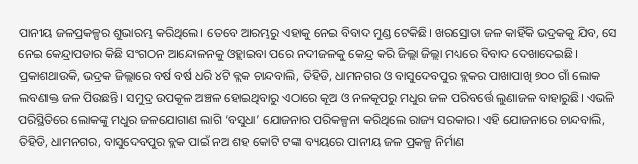ପାନୀୟ ଜଳପ୍ରକଳ୍ପର ଶୁଭାରମ୍ଭ କରିଥିଲେ। ତେବେ ଆରମ୍ଭରୁ ଏହାକୁ ନେଇ ବିବାଦ ମୁଣ୍ଡ ଟେକିଛି। ଖରସ୍ରୋତା ଜଳ କାହିଁକି ଭଦ୍ରକକୁ ଯିବ, ସେ ନେଇ କେନ୍ଦ୍ରାପଡାର କିଛି ସଂଗଠନ ଆନ୍ଦୋଳନକୁ ଓହ୍ଲାଇବା ପରେ ନଦୀଜଳକୁ କେନ୍ଦ୍ର କରି ଜିଲ୍ଲା ଜିଲ୍ଲା ମଧ୍ୟରେ ବିବାଦ ଦେଖାଦେଇଛି।
ପ୍ରକାଶଥାଉକି, ଭଦ୍ରକ ଜିଲ୍ଲାରେ ବର୍ଷ ବର୍ଷ ଧରି ୪ଟି ବ୍ଲକ ଚାନ୍ଦବାଲି, ତିହିଡି, ଧାମନଗର ଓ ବାସୁଦେବପୁର ବ୍ଲକର ପାଖାପାଖି ୭୦୦ ଗାଁ ଲୋକ ଲବଣାକ୍ତ ଜଳ ପିଉଛନ୍ତି। ସମୁଦ୍ର ଉପକୂଳ ଅଞ୍ଚଳ ହୋଇଥିବାରୁ ଏଠାରେ କୂଅ ଓ ନଳକୂପରୁ ମଧୁର ଜଳ ପରିବର୍ତ୍ତେ ଲୁଣାଜଳ ବାହାରୁଛି। ଏଭଳି ପରିସ୍ଥିତିରେ ଲୋକଙ୍କୁ ମଧୁର ଜଳଯୋଗାଣ ଲାଗି ‘ବସୁଧା’ ଯୋଜନାର ପରିକଳ୍ପନା କରିଥିଲେ ରାଜ୍ୟ ସରକାର। ଏହି ଯୋଜନାରେ ଚାନ୍ଦବାଲି, ତିହିଡି, ଧାମନଗର, ବାସୁଦେବପୁର ବ୍ଲକ ପାଇଁ ନଅ ଶହ କୋଟି ଟଙ୍କା ବ୍ୟୟରେ ପାନୀୟ ଜଳ ପ୍ରକଳ୍ପ ନିର୍ମାଣ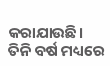କରାଯାଉଛି। ତିନି ବର୍ଷ ମଧ୍ୟରେ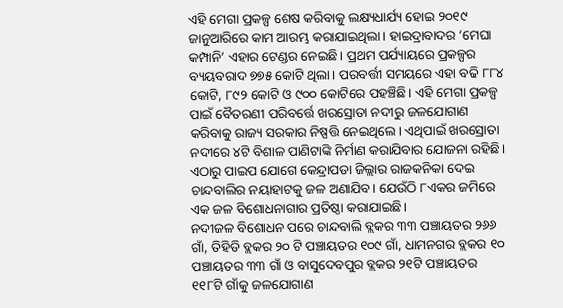ଏହି ମେଗା ପ୍ରକଳ୍ପ ଶେଷ କରିବାକୁ ଲକ୍ଷ୍ୟଧାର୍ଯ୍ୟ ହୋଇ ୨୦୧୯ ଜାନୁଆରିରେ କାମ ଆରମ୍ଭ କରାଯାଇଥିଲା। ହାଇଦ୍ରାବାଦର ‘ମେଘା କମ୍ପାନି’ ଏହାର ଟେଣ୍ଡର ନେଇଛି। ପ୍ରଥମ ପର୍ଯ୍ୟାୟରେ ପ୍ରକଳ୍ପର ବ୍ୟୟବରାଦ ୭୭୫ କୋଟି ଥିଲା। ପରବର୍ତ୍ତୀ ସମୟରେ ଏହା ବଢି ୮୮୪ କୋଟି, ୮୯୨ କୋଟି ଓ ୯୦୦ କୋଟିରେ ପହଞ୍ଚିଛି। ଏହି ମେଗା ପ୍ରକଳ୍ପ ପାଇଁ ବୈତରଣୀ ପରିବର୍ତ୍ତେ ଖରସ୍ରୋତା ନଦୀରୁ ଜଳଯୋଗାଣ କରିବାକୁ ରାଜ୍ୟ ସରକାର ନିଷ୍ପତ୍ତି ନେଇଥିଲେ। ଏଥିପାଇଁ ଖରସ୍ରୋତା ନଦୀରେ ୪ଟି ବିଶାଳ ପାଣିଟାଙ୍କି ନିର୍ମାଣ କରାଯିବାର ଯୋଜନା ରହିଛି। ଏଠାରୁ ପାଇପ ଯୋଗେ କେନ୍ଦ୍ରାପଡା ଜିଲ୍ଲାର ରାଜକନିକା ଦେଇ ଚାନ୍ଦବାଲିର ନୟାହାଟକୁ ଜଳ ଅଣାଯିବ। ଯେଉଁଠି ୮ଏକର ଜମିରେ ଏକ ଜଳ ବିଶୋଧନାଗାର ପ୍ରତିଷ୍ଠା କରାଯାଇଛି।
ନଦୀଜଳ ବିଶୋଧନ ପରେ ଚାନ୍ଦବାଲି ବ୍ଲକର ୩୩ ପଞ୍ଚାୟତର ୨୬୬ ଗାଁ, ତିହିଡି ବ୍ଲକର ୨୦ ଟି ପଞ୍ଚାୟତର ୧୦୯ ଗାଁ, ଧାମନଗର ବ୍ଲକର ୧୦ ପଞ୍ଚାୟତର ୩୩ ଗାଁ ଓ ବାସୁଦେବପୁର ବ୍ଲକର ୨୧ଟି ପଞ୍ଚାୟତର ୧୧୮ଟି ଗାଁକୁ ଜଳଯୋଗାଣ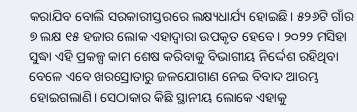କରାଯିବ ବୋଲି ସରକାରୀସ୍ତରରେ ଲକ୍ଷ୍ୟଧାର୍ଯ୍ୟ ହୋଇଛି। ୫୨୬ଟି ଗାଁର ୭ ଲକ୍ଷ ୧୫ ହଜାର ଲୋକ ଏହାଦ୍ବାରା ଉପକୃତ ହେବେ। ୨୦୨୨ ମସିହା ସୁଦ୍ଧା ଏହି ପ୍ରକଳ୍ପ କାମ ଶେଷ କରିବାକୁ ବିଭାଗୀୟ ନିର୍ଦ୍ଦେଶ ରହିଥିବା ବେଳେ ଏବେ ଖରସ୍ରୋତାରୁ ଜଳଯୋଗାଣ ନେଇ ବିବାଦ ଆରମ୍ଭ ହୋଇଗଲାଣି। ସେଠାକାର କିଛି ସ୍ଥାନୀୟ ଲୋକେ ଏହାକୁ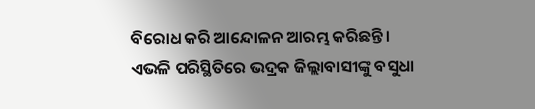ବିରୋଧ କରି ଆନ୍ଦୋଳନ ଆରମ୍ଭ କରିଛନ୍ତି। ଏଭଳି ପରିସ୍ଥିତିରେ ଭଦ୍ରକ ଜିଲ୍ଲାବାସୀଙ୍କୁ ବସୁଧା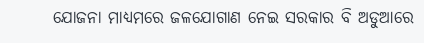ଯୋଜନା ମାଧ୍ୟମରେ ଜଳଯୋଗାଣ ନେଇ ସରକାର ବି ଅଡୁଆରେ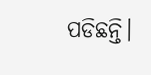ପଡିଛନ୍ତି।